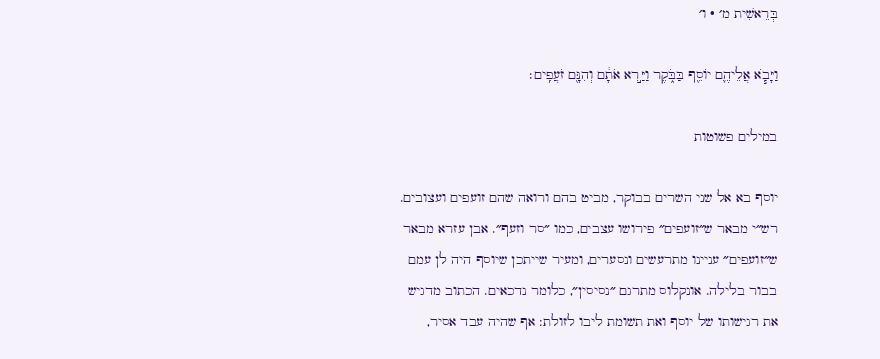בְּרֵאשִׁית מ׳ · ו׳

וַיָּבֹ֧א אֲלֵיהֶ֛ם יוֹסֵ֖ף בַּבֹּ֑קֶר וַיַּ֣רְא אֹתָ֔ם וְהִנָּ֖ם זֹעֲפִֽים׃

במילים פשוטות

יוסף בא אל שני השרים בבוקר, מביט בהם ורואה שהם זועפים ועצובים. רש״י מבאר ש״זועפים״ פירושו עצבים, כמו ״סר וזעף״. אבן עזרא מבאר ש״זועפים״ עניינו מתרעשים ונסערים, ומעיר שייתכן שיוסף היה לן עמם בבור בלילה. אונקלוס מתרגם ״נסיסין״, כלומר נדכאים. הכתוב מדגיש את רגישותו של יוסף ואת תשומת ליבו לזולת: אף שהיה עבד אסיר,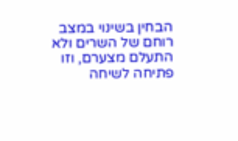הבחין בשינוי במצב רוחם של השרים ולא התעלם מצערם, וזו פתיחה לשיחה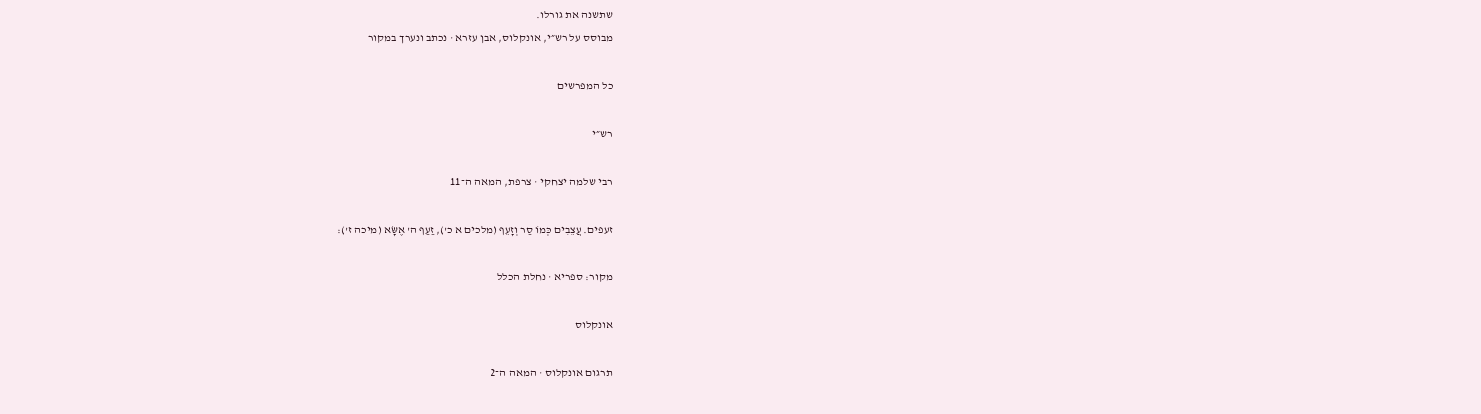שתשנה את גורלו.
מבוסס על רש״י, אונקלוס, אבן עזרא · נכתב ונערך במקור

כל המפרשים

רש״י

רבי שלמה יצחקי · צרפת, המאה ה־11

זעפים. עֲצֵבִים כְּמוֹ סַר וְזָעֵף (מלכים א כ'), זַעַף ה' אֶשָּׂא (מיכה ז'):

מקור: ספריא · נחלת הכלל

אונקלוס

תרגום אונקלוס · המאה ה־2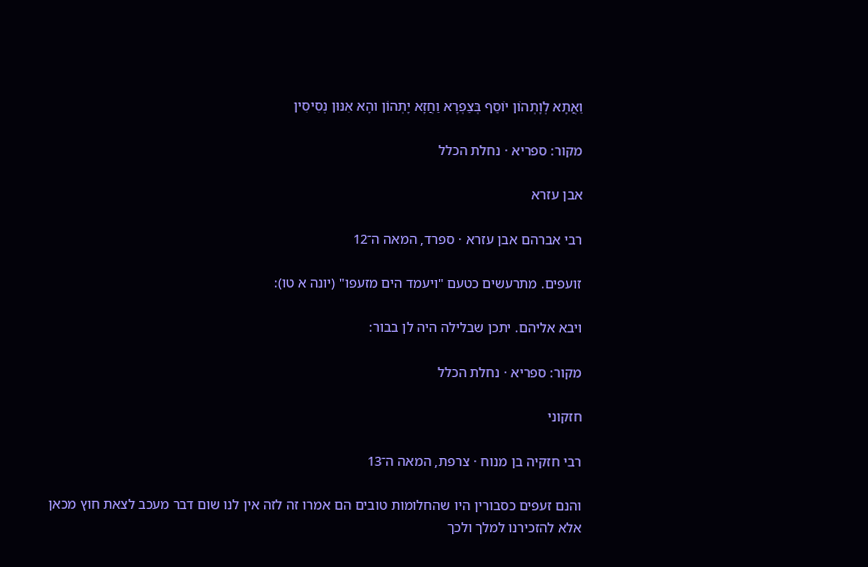וַאֲתָא לְוָתְהוֹן יוֹסֵף בְּצַפְרָא וַחֲזָא יָתְהוֹן והָא אִנּוּן נְסִיסִין

מקור: ספריא · נחלת הכלל

אבן עזרא

רבי אברהם אבן עזרא · ספרד, המאה ה־12

זועפים. מתרעשים כטעם "ויעמד הים מזעפו" (יונה א טו):

ויבא אליהם. יתכן שבלילה היה לן בבור:

מקור: ספריא · נחלת הכלל

חזקוני

רבי חזקיה בן מנוח · צרפת, המאה ה־13

והנם זעפים כסבורין היו שהחלומות טובים הם אמרו זה לזה אין לנו שום דבר מעכב לצאת חוץ מכאן אלא להזכירנו למלך ולכך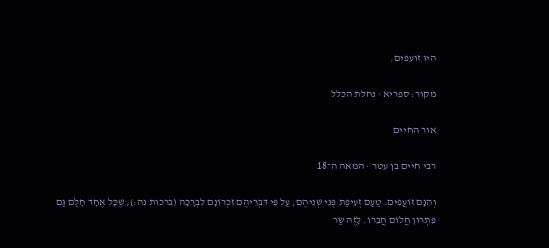היו זועפים.

מקור: ספריא · נחלת הכלל

אור החיים

רבי חיים בן עטר · המאה ה־18

וְהִנָּם זוֹעֲפִים. טַעַם זְעִיפַת פְּנֵי שְׁנֵיהֶם, עַל פִּי דִּבְרֵיהֶם זִכְרוֹנָם לִבְרָכָה (ברכות נה:), שֶׁכָּל אֶחָד חָלַם גַּם פִּתְרוֹן חֲלוֹם חֲבֵרוֹ. לָזֶה שַׂר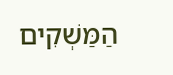הַמַּשְׁקִים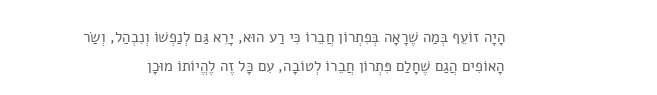הָיָה זוֹעֵף בְּמַה שֶׁרָאָה בְּפִתְרוֹן חֲבֵרוֹ כִּי רַע הוּא, יָרֵא גַּם לְנַפְשׁוֹ וְנִבְהַל, וְשַׂר הָאוֹפִים הֲגַם שֶׁחָלַם פִּתְרוֹן חֲבֵרוֹ לְטוֹבָה, עִם כָּל זֶה לֶהֱיוֹתוֹ מוּכָן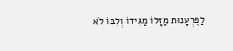לַפֻּרְעָנוּת מַזָּלוֹ מַגִּידוֹ וְלִבּוֹ לֹא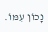נָכוֹן עִמּוֹ.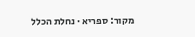מקור: ספריא · נחלת הכלל